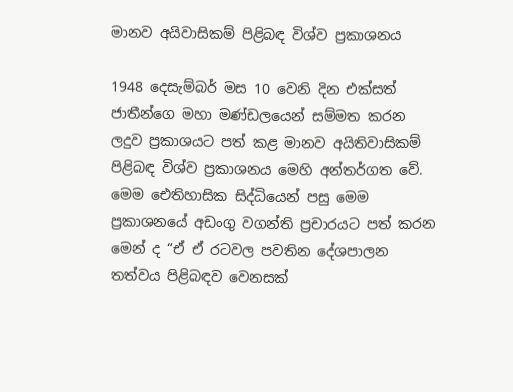මානව අයිවාසිකම් පිළිබඳ විශ්ව ප්‍රකාශනය

1948 දෙසැම්බර් මස 10 වෙනි දින එක්සත් ජාතීන්ගෙ මහා මණ්ඩලයෙන් සම්මත කරන ලදුව ප්‍රකාශයට පත් කළ මානව අයිතිවාසිකම් පිළිබඳ විශ්ව ප්‍රකාශනය මෙහි අන්තර්ගත වේ. මෙම ඓතිහාසික සිද්ධියෙන් පසු මෙම ප්‍රකාශනයේ අඩංගු වගන්ති ප්‍රචාරයට පත් කරන මෙන් ද “ඒ ඒ රටවල පවතින දේශපාලන තත්වය පිළිබඳව වෙනසක්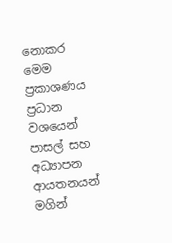නොකර මෙම ප්‍රකාශණය ප්‍රධාන වශයෙන් පාසල් සහ අධ්‍යාපන ආයතනයන් මගින්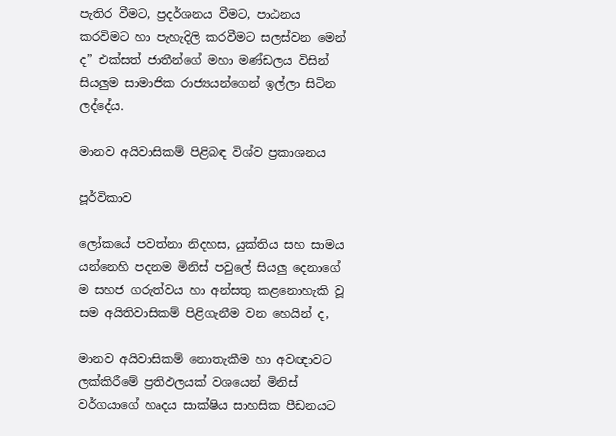පැතිර වීමට, ප්‍රදර්ශනය වීමට, පාඨනය කරවිමට හා පැහැදිලි කරවීමට සලස්වන මෙන් ද” එක්සත් ජාතීන්ගේ මහා මණ්ඩලය විසින් සියලුම සාමාජික රාජ්‍යයන්ගෙන් ඉල්ලා සිටින ලද්දේය.

මානව අයිවාසිකම් පිළිබඳ විශ්ව ප්‍රකාශනය

පූර්විකාව

ලෝකයේ පවත්නා නිදහස, යුක්තිය සහ සාමය යන්නෙහි පදනම මිනිස් පවුලේ සියලු දෙනාගේ ම සහජ ගරුත්වය හා අන්සතු කළනොහැකි වූ සම අයිතිවාසිකම් පිළිගැනීම වන හෙයින් ද,

මානව අයිවාසිකම් නොතැකීම හා අවඥාවට ලක්කිරීමේ ප්‍රතිඵලයක් වශයෙන් මිනිස් වර්ගයාගේ හෘදය සාක්ෂිය සාහසික පීඩනයට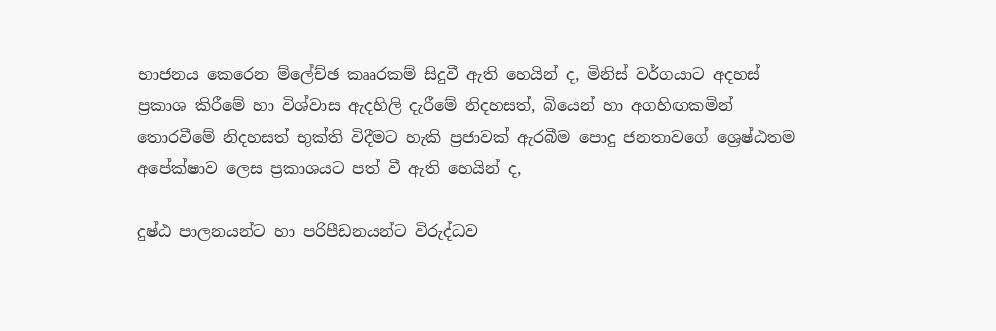භාජනය කෙරෙන ම්ලේච්ඡ කෲරකම් සිදුවී ඇති හෙයින් ද, මිනිස් වර්ගයාට අදහස් ප්‍රකාශ කිරීමේ හා විශ්වාස ඇදහිලි දැරීමේ නිදහසත්, බියෙන් හා අගහිඟකමින් තොරවීමේ නිදහසත් භුක්ති විදීමට හැකි ප්‍රජාවක් ඇරබීම පොදු ජනතාවගේ ශ්‍රෙෂ්ඨතම අපේක්ෂාව ලෙස ප්‍රකාශයට පත් වී ඇති හෙයින් ද,

දුෂ්ඨ පාලනයන්ට හා පරිපීඩනයන්ට විරුද්ධව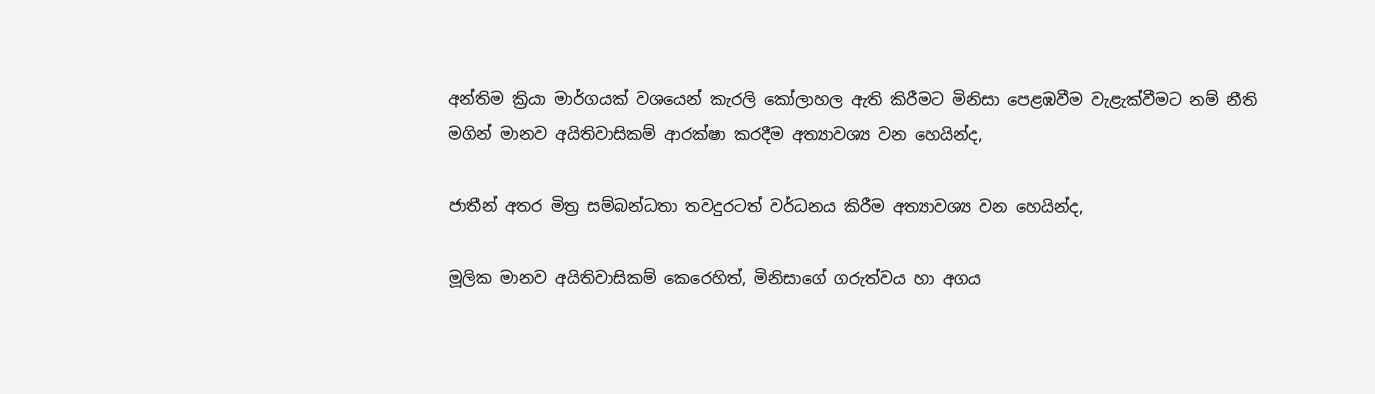අන්තිම ක්‍රියා මාර්ගයක් වශයෙන් කැරලි කෝලාහල ඇති කිරීමට මිනිසා පෙළඹවීම වැළැක්වීමට නම් නීති මගින් මානව අයිතිවාසිකම් ආරක්ෂා කරදීම අත්‍යාවශ්‍ය වන හෙයින්ද,

ජාතීන් අතර මිත්‍ර සම්බන්ධතා තවදුරටත් වර්ධනය කිරීම අත්‍යාවශ්‍ය වන හෙයින්ද,

මූලික මානව අයිතිවාසිකම් කෙරෙහිත්, මිනිසාගේ ගරුත්වය හා අගය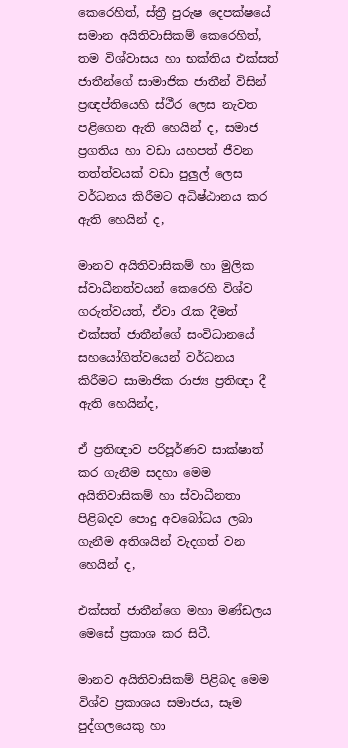කෙරෙහිත්, ස්ත්‍රී පුරුෂ දෙපක්ෂයේ සමාන අයිතිවාසිකම් කෙරෙහිත්, තම විශ්වාසය හා භක්තිය එක්සත් ජාතීන්ගේ සාමාජික ජාතීන් විසින් ප්‍රඥප්තියෙහි ස්ථීර ලෙස නැවත පළිගෙන ඇති හෙයින් ද, සමාජ ප්‍රගතිය හා වඩා යහපත් ජීවන තත්ත්වයක් වඩා පුලුල් ලෙස වර්ධනය කිරීමට අධිෂ්ඨානය කර ඇති හෙයින් ද,

මානව අයිතිවාසිකම් හා මුලික ස්වාධීනත්වයන් කෙරෙහි විශ්ව ගරුත්වයත්, ඒවා රැක දීමත් එක්සත් ජාතීන්ගේ සංවිධානයේ සහයෝගිත්වයෙන් වර්ධනය කිරීමට සාමාජික රාජ්‍ය ප්‍රතිඥා දී ඇති හෙයින්ද,

ඒ ප්‍රතිඥාව පරිපූර්ණව සාක්ෂාත් කර ගැනීම සදහා මෙම අයිතිවාසිකම් හා ස්වාධීනතා පිළිබදව පොදු අවබෝධය ලබා ගැනීම අතිශයින් වැදගත් වන හෙයින් ද,

එක්සත් ජාතීන්ගෙ මහා මණ්ඩලය මෙසේ ප්‍රකාශ කර සිටී.

මානව අයිතිවාසිකම් පිළිබද මෙම විශ්ව ප්‍රකාශය සමාජය, සෑම පුද්ගලයෙකු හා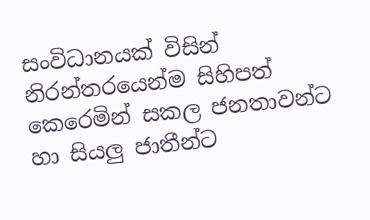සංවිධානයක් විසින් නිරන්තරයෙන්ම සිහිපත් කෙරෙමින් සකල ජනතාවන්ට හා සියලු ජාතීන්ට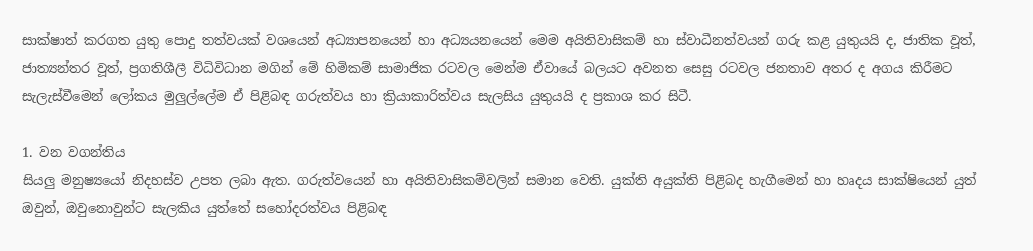සාක්ෂාත් කරගත යුතු පොදු තත්වයක් වශයෙන් අධ්‍යාපනයෙන් හා අධ්‍යයනයෙන් මෙම අයිතිවාසිකම් හා ස්වාධීනත්වයන් ගරු කළ යුතුයයි ද, ජාතික වූත්, ජාත්‍යන්තර වූත්, ප්‍රගතිශීලී විධිවිධාන මගින් මේ හිමිකම් සාමාජික රටවල මෙන්ම ඒවායේ බලයට අවනත සෙසු රටවල ජනතාව අතර ද අගය කිරීමට සැලැස්වීමෙන් ලෝකය මුලුල්ලේම ඒ පිළිබඳ ගරුත්වය හා ක්‍රියාකාරිත්වය සැලසිය යුතුයයි ද ප්‍රකාශ කර සිටී.

1. වන වගන්තිය
සියලු මනුෂ්‍යයෝ නිදහස්ව උපත ලබා ඇත. ගරුත්වයෙන් හා අයිතිවාසිකම්වලින් සමාන වෙති. යුක්ති අයුක්ති පිළිබද හැගීමෙන් හා හෘදය සාක්ෂියෙන් යුත් ඔවුන්, ඔවුනොවුන්ට සැලකිය යුත්තේ සහෝදරත්වය පිළිබඳ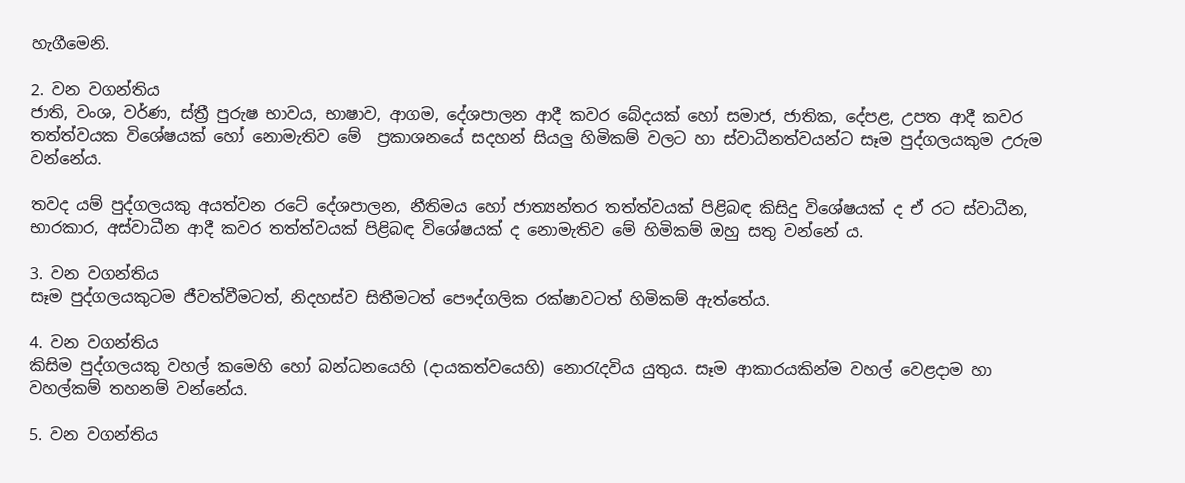හැගීමෙනි.

2. වන වගන්තිය
ජාති, වංශ, වර්ණ, ස්ත්‍රී පුරුෂ භාවය, භාෂාව, ආගම, දේශපාලන ආදී කවර බේදයක් හෝ සමාජ, ජාතික, දේපළ, උපත ආදී කවර තත්ත්වයක විශේෂයක් හෝ නොමැතිව මේ  ප්‍රකාශනයේ සදහන් සියලු හිමිකම් වලට හා ස්වාධීනත්වයන්ට සෑම පුද්ගලයකුම උරුම වන්නේය.

තවද යම් පුද්ගලයකු අයත්වන රටේ දේශපාලන, නීතිමය හෝ ජාත්‍යන්තර තත්ත්වයක් පිළිබඳ කිසිදු විශේෂයක් ද ඒ රට ස්වාධීන, භාරකාර, අස්වාධීන ආදී කවර තත්ත්වයක් පිළිබඳ විශේෂයක් ද නොමැතිව මේ හිමිකම් ඔහු සතු වන්නේ ය.

3. වන වගන්තිය
සෑම පුද්ගලයකුටම ජීවත්වීමටත්, නිදහස්ව සිතීමටත් පෞද්ගලික රක්ෂාවටත් හිමිකම් ඇත්තේය.

4. වන වගන්තිය
කිසිම පුද්ගලයකු වහල් කමෙහි හෝ බන්ධනයෙහි (දායකත්වයෙහි) නොරැදවිය යුතුය. සෑම ආකාරයකින්ම වහල් වෙළදාම හා වහල්කම් තහනම් වන්නේය.

5. වන වගන්තිය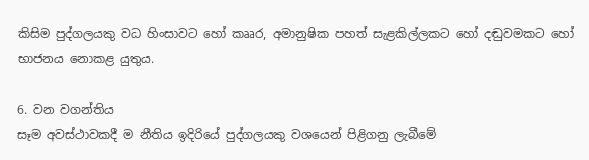කිසිම පුද්ගලයකු වධ හිංසාවට හෝ කෲර, අමානුෂික පහත් සැළකිල්ලකට හෝ දඬුවමකට හෝ භාජනය නොකළ යුතුය.

6. වන වගන්තිය
සෑම අවස්ථාවකදී ම නීතිය ඉදිරියේ පුද්ගලයකු වශයෙන් පිළිගනු ලැබීමේ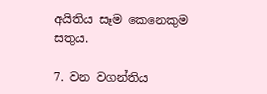අයිතිය සෑම කෙනෙකුම සතුය.

7. වන වගන්තිය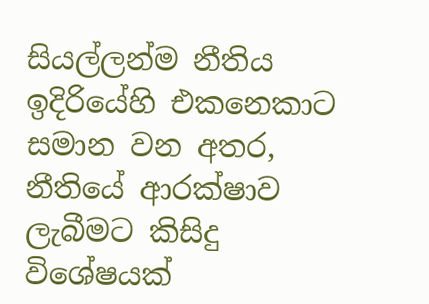සියල්ලන්ම නීතිය ඉදිරියේහි එකනෙකාට සමාන වන අතර, නීතියේ ආරක්ෂාව ලැබීමට කිසිදු විශේෂයක්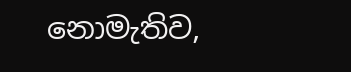නොමැතිව,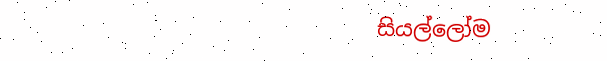සියල්ලෝම